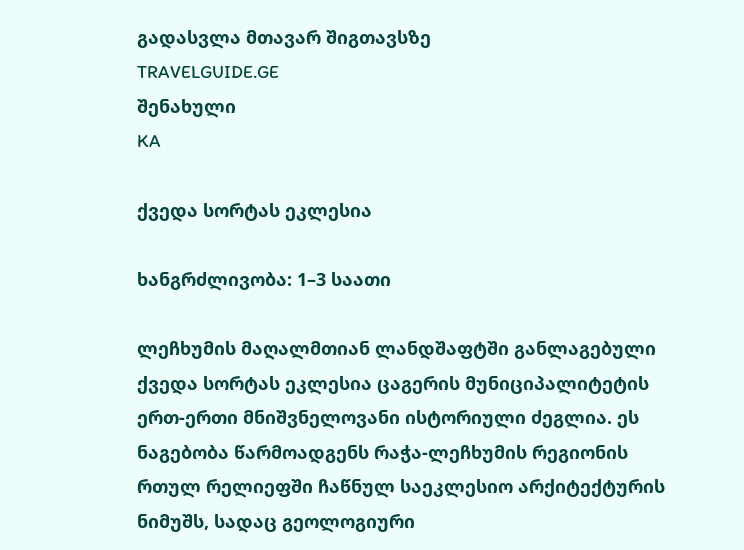გადასვლა მთავარ შიგთავსზე
TRAVELGUIDE.GE
შენახული
KA

ქვედა სორტას ეკლესია

ხანგრძლივობა: 1–3 საათი

ლეჩხუმის მაღალმთიან ლანდშაფტში განლაგებული ქვედა სორტას ეკლესია ცაგერის მუნიციპალიტეტის ერთ-ერთი მნიშვნელოვანი ისტორიული ძეგლია. ეს ნაგებობა წარმოადგენს რაჭა-ლეჩხუმის რეგიონის რთულ რელიეფში ჩაწნულ საეკლესიო არქიტექტურის ნიმუშს, სადაც გეოლოგიური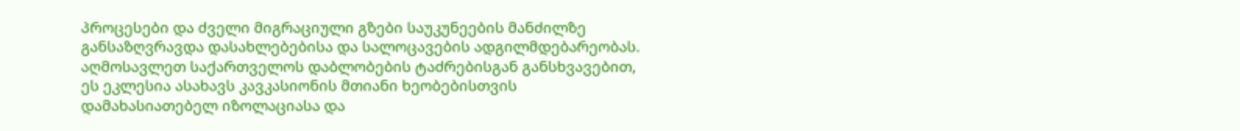პროცესები და ძველი მიგრაციული გზები საუკუნეების მანძილზე განსაზღვრავდა დასახლებებისა და სალოცავების ადგილმდებარეობას. აღმოსავლეთ საქართველოს დაბლობების ტაძრებისგან განსხვავებით, ეს ეკლესია ასახავს კავკასიონის მთიანი ხეობებისთვის დამახასიათებელ იზოლაციასა და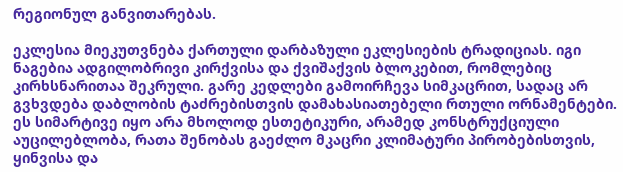რეგიონულ განვითარებას.

ეკლესია მიეკუთვნება ქართული დარბაზული ეკლესიების ტრადიციას. იგი ნაგებია ადგილობრივი კირქვისა და ქვიშაქვის ბლოკებით, რომლებიც კირხსნარითაა შეკრული. გარე კედლები გამოირჩევა სიმკაცრით, სადაც არ გვხვდება დაბლობის ტაძრებისთვის დამახასიათებელი რთული ორნამენტები. ეს სიმარტივე იყო არა მხოლოდ ესთეტიკური, არამედ კონსტრუქციული აუცილებლობა, რათა შენობას გაეძლო მკაცრი კლიმატური პირობებისთვის, ყინვისა და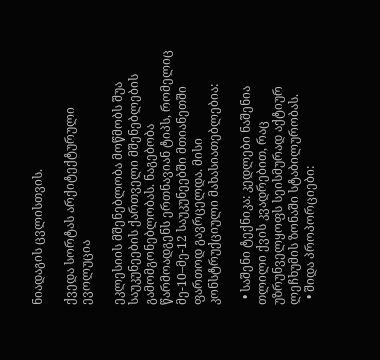ნიადაგის ცვლისთვის.

ქვედა სორტას არქიტექტურული ევოლუცია

ეკლესიის მშენებლობა მოწმობს შუა საუკუნეების ქართველი მშენებლების გამომგონებლობას. ნაგებობა წარმოადგენს ერთნავიან ტიპს, რომელიც მე-10–მე-12 საუკუნეებში მთიანეთში ფართოდ გავრცელდა. მისი კონსტრუქციული მახასიათებლებია:

  • საშენი ტექნიკა: კედლები ნაშენია თლილი ქვის კვადრებით, რაც უზრუნველყოფს სეისმურად აქტიურ ლეჩხუმის ზონაში სტაბილურობას.
  • შიდა პროპორციები: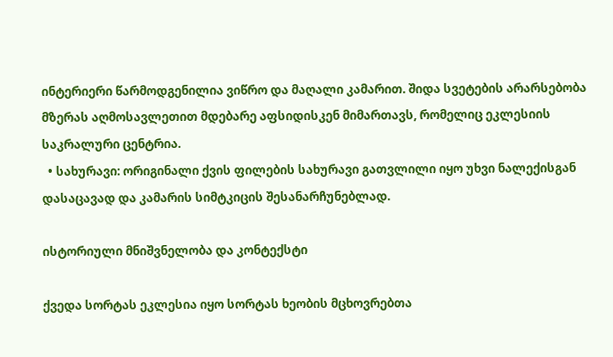ინტერიერი წარმოდგენილია ვიწრო და მაღალი კამარით. შიდა სვეტების არარსებობა მზერას აღმოსავლეთით მდებარე აფსიდისკენ მიმართავს, რომელიც ეკლესიის საკრალური ცენტრია.
  • სახურავი: ორიგინალი ქვის ფილების სახურავი გათვლილი იყო უხვი ნალექისგან დასაცავად და კამარის სიმტკიცის შესანარჩუნებლად.

ისტორიული მნიშვნელობა და კონტექსტი

ქვედა სორტას ეკლესია იყო სორტას ხეობის მცხოვრებთა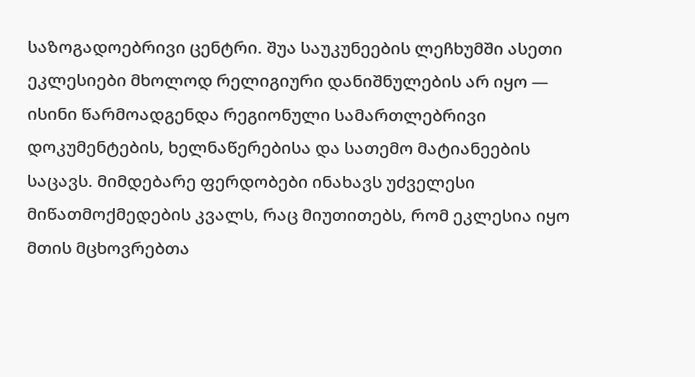საზოგადოებრივი ცენტრი. შუა საუკუნეების ლეჩხუმში ასეთი ეკლესიები მხოლოდ რელიგიური დანიშნულების არ იყო — ისინი წარმოადგენდა რეგიონული სამართლებრივი დოკუმენტების, ხელნაწერებისა და სათემო მატიანეების საცავს. მიმდებარე ფერდობები ინახავს უძველესი მიწათმოქმედების კვალს, რაც მიუთითებს, რომ ეკლესია იყო მთის მცხოვრებთა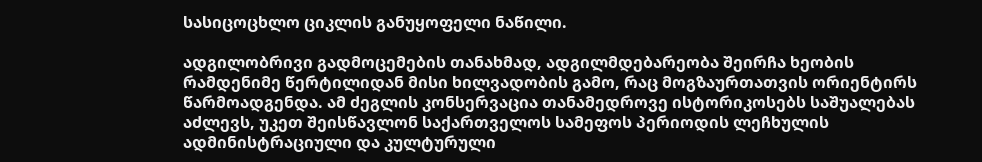სასიცოცხლო ციკლის განუყოფელი ნაწილი.

ადგილობრივი გადმოცემების თანახმად, ადგილმდებარეობა შეირჩა ხეობის რამდენიმე წერტილიდან მისი ხილვადობის გამო, რაც მოგზაურთათვის ორიენტირს წარმოადგენდა. ამ ძეგლის კონსერვაცია თანამედროვე ისტორიკოსებს საშუალებას აძლევს, უკეთ შეისწავლონ საქართველოს სამეფოს პერიოდის ლეჩხულის ადმინისტრაციული და კულტურული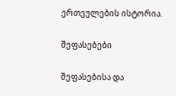ერთეულების ისტორია.

შეფასებები

შეფასებისა და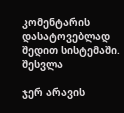კომენტარის დასატოვებლად შედით სისტემაში. შესვლა

ჯერ არავის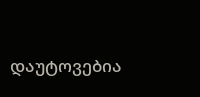დაუტოვებია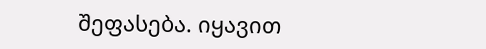შეფასება. იყავით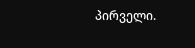პირველი.